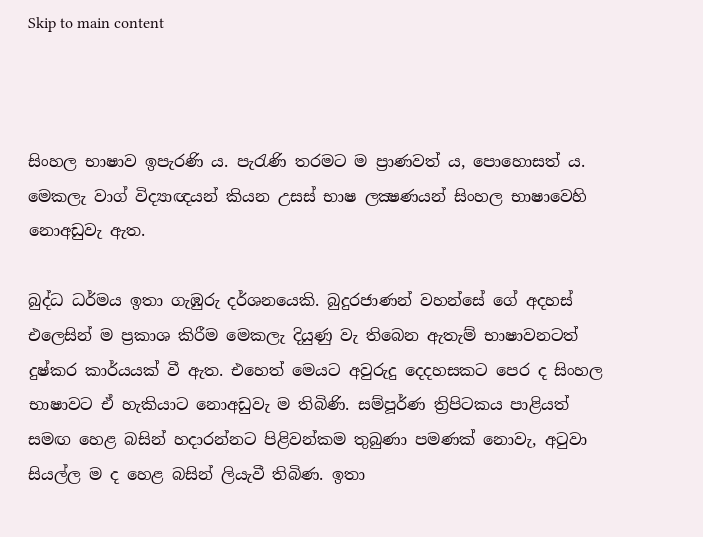Skip to main content



සිංහල භාෂාව ඉපැරණි ය. පැරැණි තරමට ම ප්‍රාණවත් ය, පොහොසත් ය. මෙකලැ වාග් විද්‍යාඥයන් කියන උසස් භාෂ ලක්‍ෂණයන් සිංහල භාෂාවෙහි නොඅඩුවැ ඇත.

බුද්ධ ධර්මය ඉතා ගැඹුරු දර්ශනයෙකි. බුදුරජාණන් වහන්සේ ගේ අදහස් එලෙසින් ම ප්‍රකාශ කිරීම මෙකලැ දියුණු වැ තිබෙන ඇතැම් භාෂාවනටත් දුෂ්කර කාර්යයක් වී ඇත. එහෙත් මෙයට අවුරුදු දෙදහසකට පෙර ද සිංහල භාෂාවට ඒ හැකියාට නොඅඩුවැ ම තිබිණි. සම්පූර්ණ ත්‍රිපිටකය පාළියත් සමඟ හෙළ බසින් හදාරන්නට පිළිවන්කම තුබුණා පමණක් නොවැ, අටුවා සියල්ල ම ද හෙළ බසින් ලියැවී තිබිණ. ඉතා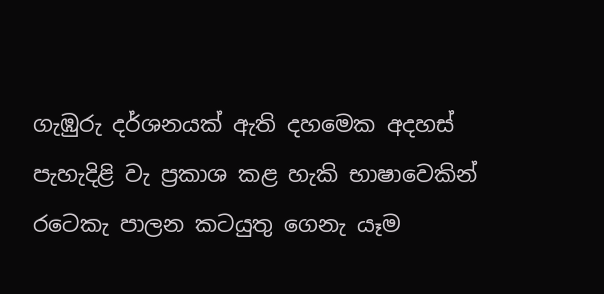ගැඹුරු දර්ශනයක් ඇති දහමෙක අදහස් පැහැදිළි වැ ප්‍රකාශ කළ හැකි භාෂාවෙකින් රටෙකැ පාලන කටයුතු ගෙනැ යෑම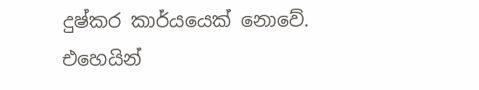දුෂ්කර කාර්යයෙක් නොවේ. එහෙයින්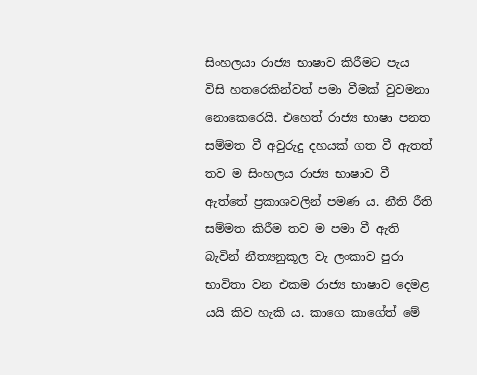සිංහලයා රාජ්‍ය භාෂාව කිරීමට පැය විසි හතරෙකින්වත් පමා වීමක් වුවමන‍ා නොකෙරෙයි. එහෙත් රාජ්‍ය භාෂා පනත සම්මත වී අවුරුදු දහයක් ගත වී ඇතත් තව ම සිංහලය රාජ්‍ය භාෂාව වී ඇත්තේ ප්‍රකාශවලින් පමණ ය. නීති රීති සම්මත කිරීම තව ම පමා වී ඇති බැවින් නීත්‍යනුකූල වැ ලංකාව පුරා භාවිතා වන එකම රාජ්‍ය භාෂාව දෙමළ යයි කිව හැකි ය. කාගෙ ක‍ාගේත් මේ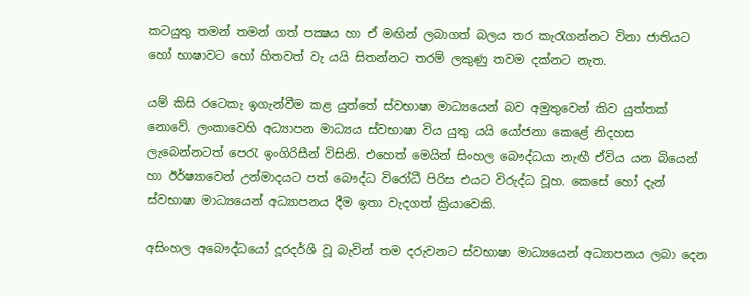කටයුතු තමන් තමන් ගත් පක්‍ෂය හා ඒ මඟින් ලබාගත් බලය තර කැරැගන්නට විනා ජාතියට හෝ භාෂාවට හෝ හිතවත් වැ යයි සිතන්නට තරම් ලකුණු තවම දක්නට නැත.

යම් කිසි රටෙකැ ඉගැන්වීම කළ යුත්තේ ස්වභාෂා මාධ්‍යයෙන් බව අමුතුවෙන් කිව යුත්තක් නොවේ. ලංකාවෙහි අධ්‍යාපන මාධ්‍යය ස්වභාෂා විය යුතු යයි යෝජනා කෙළේ නිදහස ලැබෙන්නටත් පෙරැ ඉංගිරිසීන් විසිනි. එහෙත් මෙයින් සිංහල බෞද්ධයා නැඟී ඒවිය යන බියෙන් හා ඊර්ෂ්‍යාවෙන් උන්මාදයට පත් බෞද්ධ විරෝධී පිරිස එයට විරුද්ධ වූහ. කෙසේ හෝ දැන් ස්වභාෂා මාධ්‍යයෙන් අධ්‍යාපනය දීම ඉතා වැදගත් ක්‍රියාවෙකි.

අසිංහල අබෞද්ධයෝ දූරදර්ශී වූ බැවින් තම දරුවනට ස්වභාෂා මාධ්‍යයෙන් අධ්‍යාපනය ලබා දෙන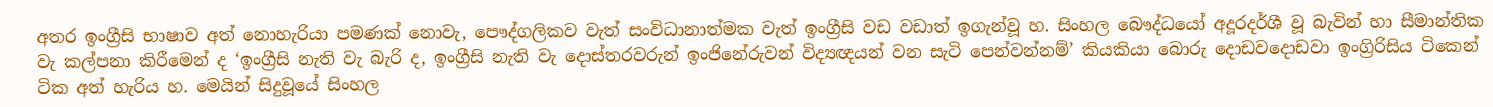අතර ඉංග්‍රීසි භාෂාව අත් නොහැරියා පමණක් නොවැ, පෙ‍‍ෟද්ගලිකව වැත් සංවිධානාත්මක වැත් ඉංග්‍රීසි වඩ වඩාත් ඉගැන්වූ හ. සිංහල බෞද්ධයෝ අදූරදර්ශී වූ බැවින් හා සීමාන්තික වැ කල්පනා කිරීමෙන් ද ‘ඉංග්‍රීසි නැති වැ බැරි ද, ඉංග්‍රීසි නැති වැ දොස්තරවරුන් ඉංජිනේරුවන් විද්‍යඥයන් වන සැටි පෙන්වන්නම්’ කියකියා බොරු දොඩවදොඩවා ඉංග්‍රිරිසිය ටිකෙන් ටික අත් හැරිය හ. මෙයින් සිදුවූයේ සිංහල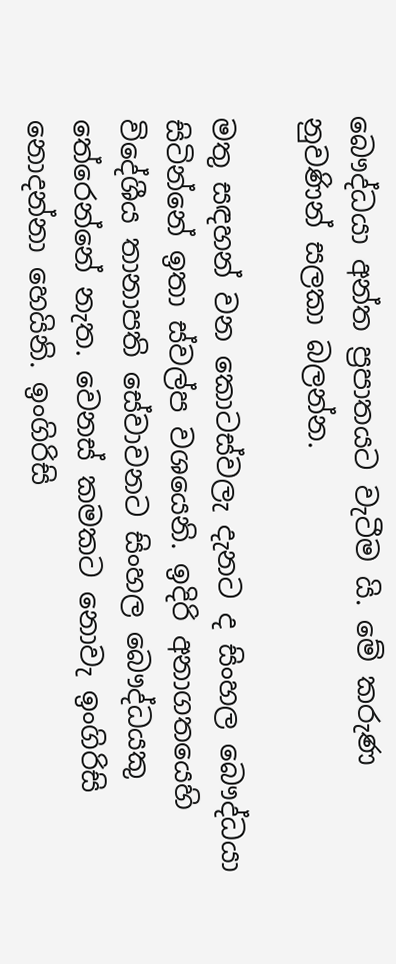බෞද්ධයා අන්ත ප්‍රපාතයට වැටීම යි. මේ කරුණ නුවණින් සලකා බලන්න.

මතු සඳහන් වන කොටස්වලැ දැනට ද සිංහල බෞද්ධයා සිටින්නේ ඉතා ස්වල්ප වශයෙනි. ඉදිරි අනාගතයෙහි විදේශීය තානාපති සේවාවනට සිංහල බෞද්ධයකු තේරෙන්නේ නැත. වෙනස් කමකට නෙ‍ාවැ ඉංගිරිසි නොදන්නා හෙයිනි. ඉංගිරිසි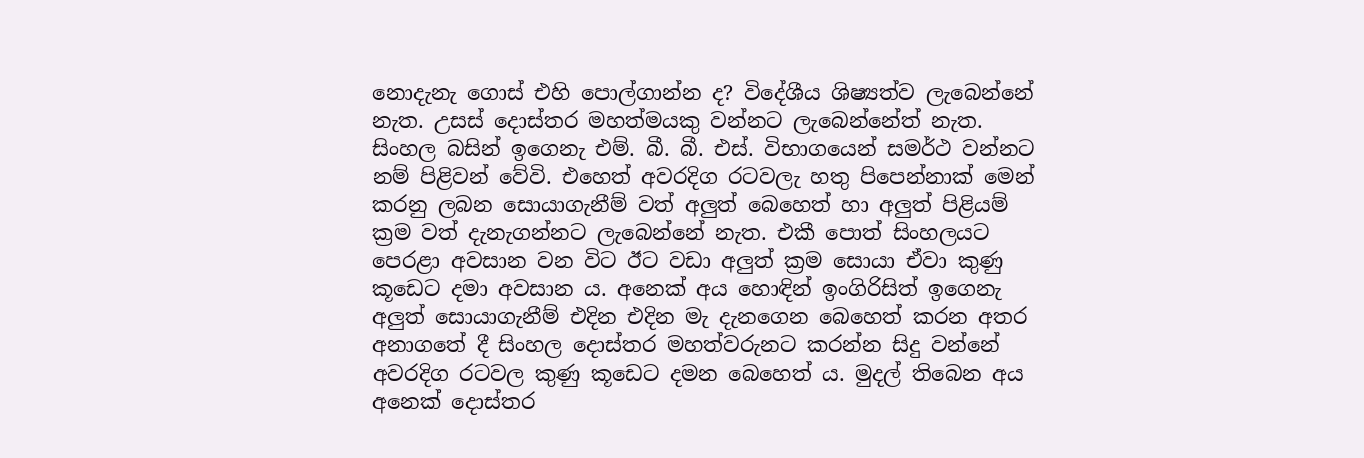නොදැනැ ගොස් එහි පොල්ගාන්න ද? විදේශීය ශිෂ්‍යත්ව ලැබෙන්නේ නැත. උසස් දොස්තර මහත්මයකු වන්නට ලැබෙන්නේත් නැත. සිංහල බසින් ඉගෙනැ එම්. බී. බී. එස්. විභාගයෙන් සමර්ථ වන්නට නම් පිළිවන් වේවි. එහෙත් අවරදිග රටවලැ හතු පිපෙන්නාක් මෙන් කරනු ලබන සොයාගැනීම් වත් අලුත් බෙහෙත් හා අලුත් පිළියම් ක්‍රම වත් දැනැගන්නට ලැබෙන්නේ නැත‍. එකී පොත් සිංහලයට පෙරළා අවසාන වන විට ඊට වඩා අලුත් ක්‍රම සොය‍ා ඒවා කුණු කූඩෙට දමා අවසාන ය. අනෙක් අය හොඳින් ඉංගිරිසිත් ඉගෙනැ අලුත් සොය‍ාගැනීම් එදින එදින මැ දැනගෙන බෙහෙත් කරන අතර අනාගතේ දී සිංහල දොස්තර මහත්වරුනට කරන්න සිදු වන්නේ අවරදිග රටවල කුණු කූඩෙට දමන බෙහෙත් ය. මුදල් තිබෙන අය අනෙක් දොස්තර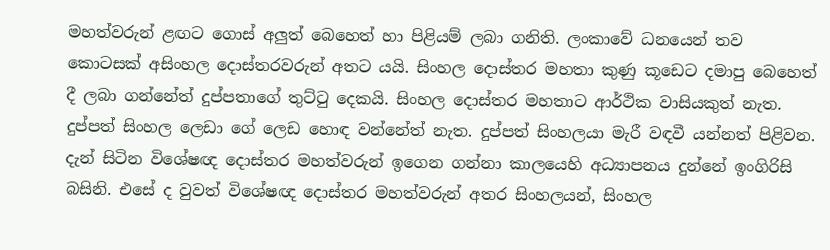මහත්වරුන් ළඟට ගොස් අලුත් බෙහෙත් හා පිළියම් ලබා ගනිති. ලංකාවේ ධනයෙන් තව කොටසක් අසිංහල දොස්තරවරුන් අතට යයි. සිංහල දොස්තර මහතා කුණු කූඩෙට දමාපු බෙහෙත් දී ලබා ගන්නේත් දුප්පතාගේ තුට්ටු දෙකයි. සිංහල දොස්තර මහතාට ආර්ථික වාසියකුත් නැත. දුප්පත් සිංහල ලෙඩා ගේ ලෙඩ හොඳ වන්නේත් නැත. දුප්පත් සිංහලයා මැරී වඳවී යන්නත් පිළිවන. දැන් සිටින විශේෂඥ දොස්තර මහත්වරුන් ඉගෙන ගන්නා කාලයෙහි අධ්‍යාපනය දුන්නේ ඉංගිරිසි බසිනි. එසේ ද වුවත් විශේෂඥ දොස්තර මහත්වරුන් අතර සිංහලයන්, සිංහල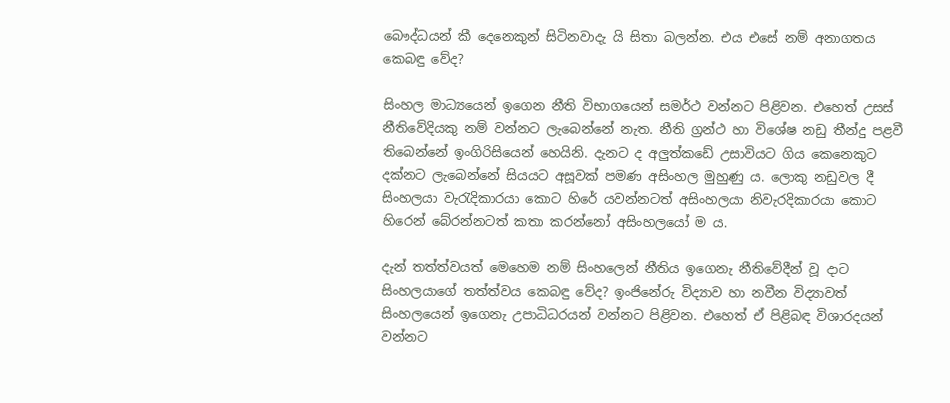බෞද්ධයන් කී දෙනෙකුන් සිටිනවාදැ යි සිතා බලන්න. එය එසේ නම් අනාගතය කෙබඳු වේද?

සිංහල මාධ්‍යයෙන් ඉගෙන නීති විභාගයෙන් සමර්ථ වන්නට පිළිවන. එහෙත් උසස් නීතිවේදියකු නම් වන්නට ලැබෙන්නේ නැත. නීති ග්‍රන්ථ හා විශේෂ නඩු තීන්දු පළවී තිබෙන්නේ ඉංගිරිසියෙන් හෙයිනි. දැනට ද අලුත්කඩේ උසාවියට ගිය කෙනෙකුට දක්නට ලැබෙන්නේ සියයට අසූවක් පමණ අසිංහල මුහුණු ය. ලොකු නඩුවල දී සිංහලයා වැරැදිකාරයා කොට හිරේ යවන්නටත් අසිංහලයා නිවැරදිකාරයා කොට හිරෙන් බේරන්නටත් කතා කරන්නෝ අසිංහලයෝ ම ය.

දැන් තත්ත්වයත් මෙහෙම නම් සිංහලෙන් නීතිය ඉගෙනැ නීතිවේදීන් වූ දාට සිංහලයාගේ තත්ත්වය කෙබඳු වේද? ඉංජිනේරු විද්‍යාව හා නවීන විද්‍යාවත් සිංහලයෙන් ඉගෙනැ උපාධිධරයන් වන්නට පිළිවන. එහෙත් ඒ පිළිබඳ විශාරදයන් වන්නට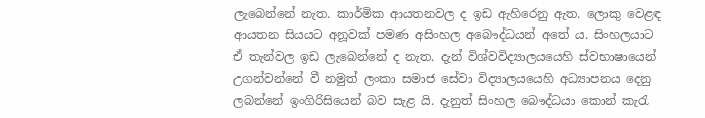ලැබෙන්නේ නැත. කාර්මික ආයතනවල ද ඉඩ ඇහිරෙනු ඇත. ලොකු වෙළඳ ආයතන සියයට අනූවක් පමණ අසිංහල අබෞද්ධයන් අතේ ය. සිංහලයාට ඒ තැන්වල ඉඩ ලැබෙන්නේ ද නැත. දැන් විශ්වවිද්‍යාලයයෙහි ස්වභාෂායෙන් උගන්වන්නේ වී නමුත් ලංකා සමාජ සේවා විද්‍යාලයයෙහි අධ්‍යාපනය දෙනු ලබන්නේ ඉංගිරිසියෙන් බව සැළ යි. දැනුත් සිංහල බෞද්ධයා කොන් කැරැ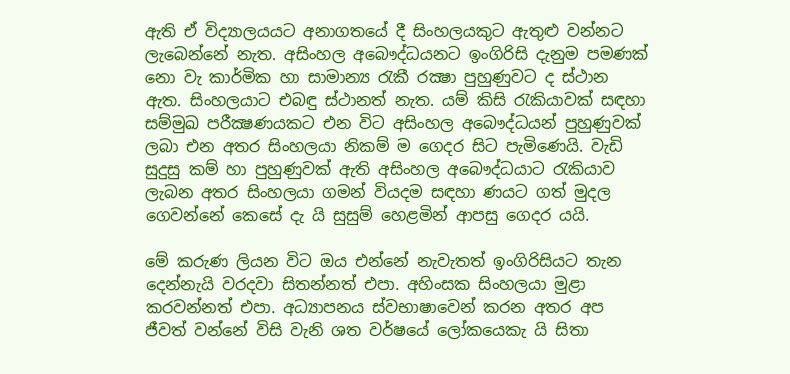ඇති ඒ විද්‍යාලයයට අනාගතයේ දී සිංහලයකුට ඇතුළු වන්නට ලැබෙන්නේ නැත. අසිංහල අබෞද්ධයනට ඉංගිරිසි දැනුම පමණක් නො වැ කාර්මික හා සාමාන්‍ය රැකී රක්‍ෂා පුහුණුවට ද ස්ථාන ඇත. සිංහලයාට එබඳු ස්ථානත් නැත. යම් කිසි රැකියාවක් සඳහා සම්මුඛ පරීක්‍ෂණයකට එන විට අසිංහල අබෞද්ධයන් පුහුණුවක් ලබා එන අතර සිංහලයා නිකම් ම ගෙදර සිට පැමිණෙයි. වැඩි සුදුසු කම් හා පුහුණුවක් ඇති අසිංහල අබෞද්ධයාට රැකියාව ලැබන අතර සිංහලයා ගමන් වියදම සඳහා ණයට ගත් මුදල ගෙවන්නේ කෙසේ දැ යි සුසුම් හෙළමින් ආපසු ගෙදර යයි.

මේ කරුණ ලියන විට ඔය එන්නේ නැවැතත් ඉංගිරිසියට තැන දෙන්නැයි වරදවා සිතන්නත් එපා. අහිංසක සිංහලයා මුළා කරවන්නත් එපා. අධ්‍යාපනය ස්වභාෂාවෙන් කරන අතර අප ජීවත් වන්නේ විසි වැනි ශත වර්ෂයේ ලෝකයෙකැ යි සිතා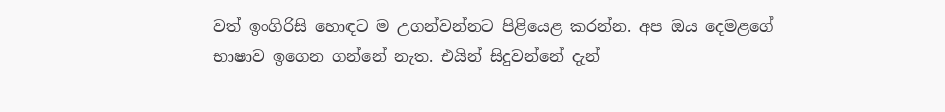වත් ඉංගිරිසි හොඳට ම උගන්වන්නට පිළියෙළ කරන්න. අප ඔය දෙමළගේ භාෂාව ඉගෙන ගන්නේ නැත. එයින් සිදුවන්නේ දැන්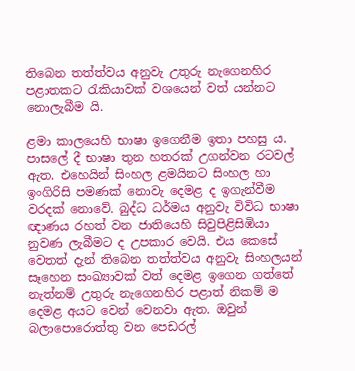තිබෙන තත්ත්වය අනුවැ උතුරු නැගෙනහිර පළාතකට රැකියාවක් වශයෙන් වත් යන්නට නොලැබීම යි.

ළමා කාලයෙහි භාෂා ඉගෙනීම ඉතා පහසු ය. පාසලේ දී භාෂා තුන හතරක් උගන්වන රටවල් ඇත. එහෙයින් සිංහල ළමයිනට සිංහල හා ඉංගිරිසි පමණක් නොවැ දෙමළ ද ඉගැන්වීම වරදක් නොවේ. බුද්ධ ධර්මය අනුවැ විවිධ භාෂා ඥාණය රහත් වන ජාතියෙහි සිවුපිළිසිඹියා නුවණ ලැබීමට ද උපකාර වෙයි. එය කෙසේ වෙතත් දැන් තිබෙන තත්ත්වය අනුවැ සිංහලයන් සෑහෙන සංඛ්‍යාවක් වත් දෙමළ ඉගෙන ගත්තේ නැත්නම් උතුරු නැගෙනහිර පළාත් නිකම් ම දෙමළ අයට වෙන් වෙනවා ඇත. ඔවුන් බලාපොරොත්තු වන පෙඩරල්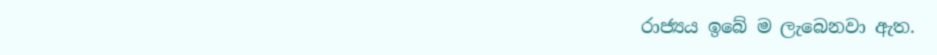රාජ්‍යය ඉබේ ම ලැබෙනවා ඇත.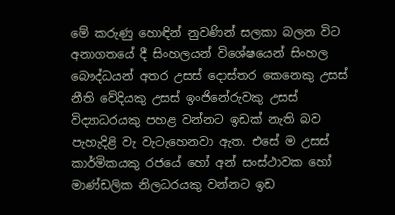මේ කරුණු හොඳින් නුවණින් සලකා බලන විට අනාගතයේ දී සිංහලයන් විශේෂයෙන් සිංහල බෞද්ධයන් අතර උසස් දොස්තර කෙනෙකු උසස් නීති වේදියකු උසස් ඉංජිනේරුවකු උසස් විද්‍යාධරයකු පහළ වන්නට ඉඩක් නැති බව පැහැදිළි වැ වැටැහෙනවා ඇත. එසේ ම උසස් කාර්මිකයකු රජයේ හෝ අන් සංස්ථාවක හෝ මාණ්ඩලික නිලධරයකු වන්නට ඉඩ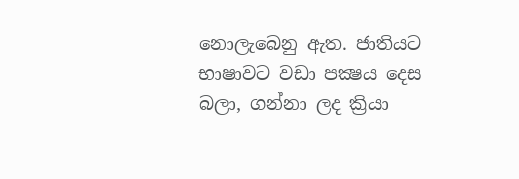නොලැබෙනු ඇත. ජාතියට භාෂාවට වඩා පක්‍ෂය දෙස බලා, ගන්නා ලද ක්‍රියා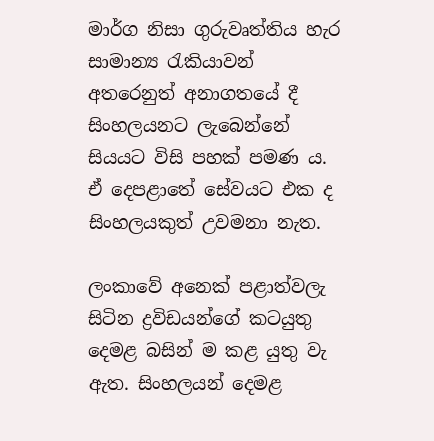මාර්ග නිසා ගුරුවෘත්තිය හැර සාමාන්‍ය රැකියාවන් අතරෙනුත් අනාගතයේ දී සිංහලයනට ලැබෙන්නේ සියයට විසි පහක් පමණ ය. ඒ දෙපළාතේ සේවයට එක ද සිංහලයකුත් උවමනා නැත.

ලංකාවේ අනෙක් පළාත්වලැ සිටින ද්‍රවිඩයන්ගේ කටයුතු දෙමළ බසින් ම කළ යුතු වැ ඇත. සිංහලයන් දෙමළ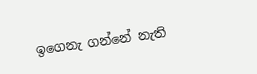ඉගෙනැ ගන්නේ නැති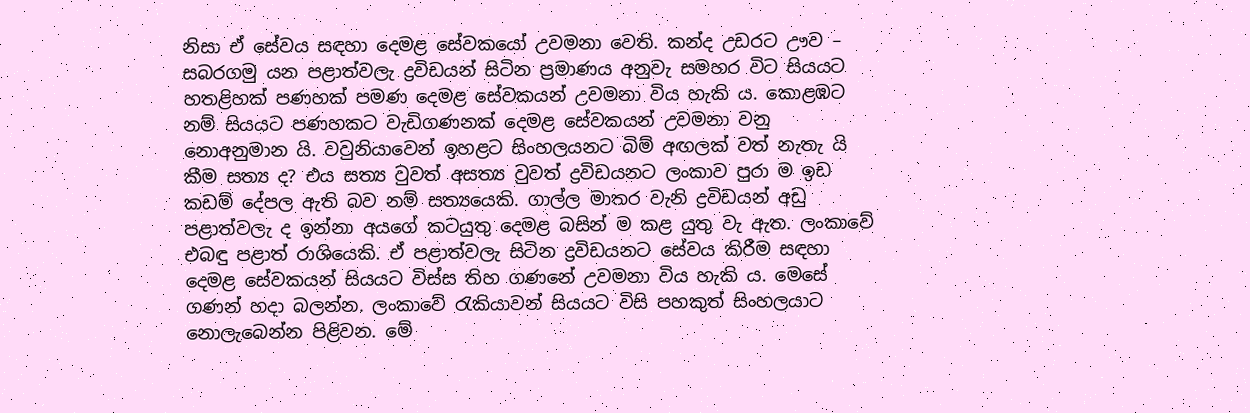නිසා ඒ සේවය සඳහා දෙමළ සේවකයෝ උවමනා වෙති. කන්ද උඩරට ඌව – සබරගමු යන පළාත්වලැ ද්‍රවිඩයන් සිටින ප්‍රමාණය අනුවැ සමහර විට සියයට හතළිහක් පණහක් පමණ දෙමළ සේවකයන් උවමනා විය හැකි ය. කොළඹට නම් සියය‍ට පණහකට වැඩිගණනක් දෙමළ සේවකයන් උවමනා වනු නොඅනුමාන යි. වවුනියාවෙන් ඉහළට සිංහලයනට බිම් අඟලක් වත් නැතැ යි කීම සත්‍ය ද? එය සත්‍ය වුවත් අසත්‍ය වුවත් ද්‍රවිඩයනට ලංකාව පුරා ම ඉඩ කඩම් දේපල ඇති බව නම් සත්‍යයෙකි. ගාල්ල මාතර වැනි ද්‍රවිඩයන් අඩු පළාත්වලැ ද ඉන්නා අයගේ කටයුතු දෙමළ බසින් ම කළ යුතු වැ ඇත. ලංකාවේ එබඳු පළාත් රාශියෙකි. ඒ පළාත්වලැ සිටින ද්‍රවිඩයනට සේවය කිරීම සඳහා දෙමළ සේවකයන් සියයට විස්ස තිහ ගණනේ උවමනා විය හැකි ය. මෙසේ ගණන් හදා බලන්න. ලංකාවේ රැකියාවන් සියයට විසි පහකුත් සිංහලයාට නොලැබෙන්න පිළිවන. මේ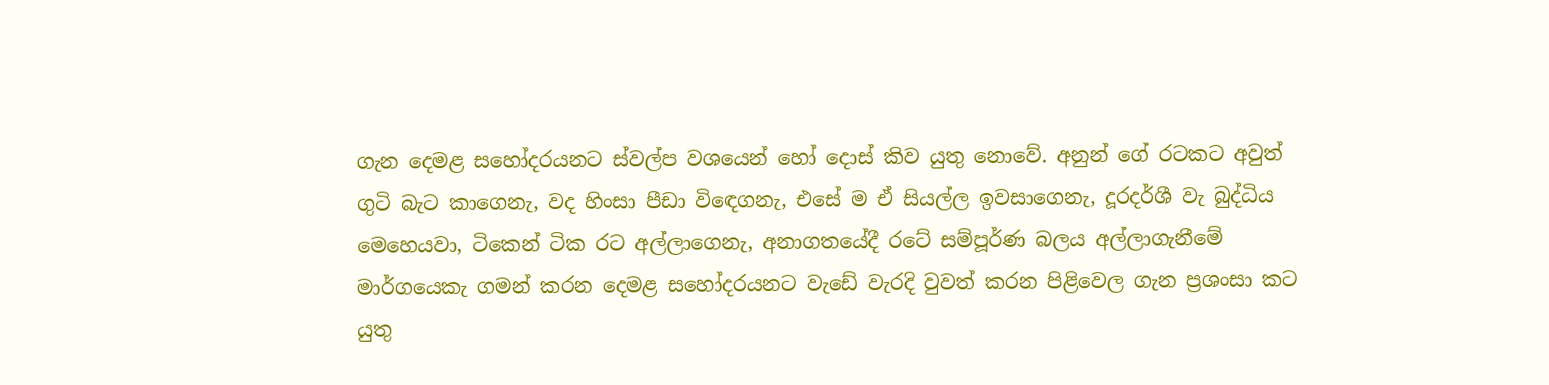ගැන දෙමළ සහෝදරයනට ස්වල්ප වශයෙන් හෝ දොස් කිව යුතු නොවේ. අනුන් ගේ රටකට අවුත් ගුටි බැට කාගෙනැ, වද හිංසා පීඩා විඳ‍ෙගනැ, එසේ ම ඒ සියල්ල ඉවසාගෙනැ, දූරදර්ශී වැ බුද්ධිය මෙහෙයව‍ා, ටිකෙන් ටික රට අල්ලාගෙනැ, අනාගතයේදී රටේ සම්පූර්ණ බලය අල්ලාගැනීමේ මාර්ගයෙකැ ගමන් කරන දෙමළ සහෝදරයනට වැඩේ වැරදි වුවත් කරන පිළිවෙල ගැන ප්‍රශංසා කට යුතු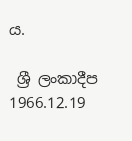ය.

 ශ්‍රී ලංකාදීප 1966.12.19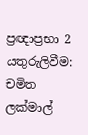ප්‍රඥාප්‍රභා 2
යතුරුලිවීම: චමිත ලක්මාල්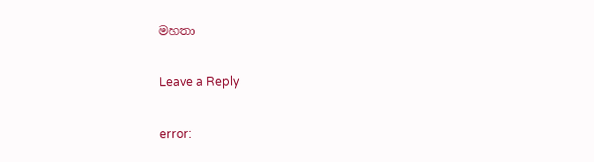මහතා

Leave a Reply

error: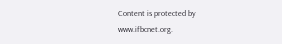Content is protected by www.ifbcnet.org.